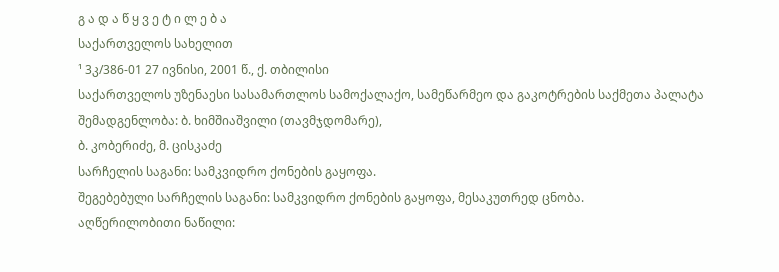გ ა დ ა წ ყ ვ ე ტ ი ლ ე ბ ა
საქართველოს სახელით
¹ 3კ/386-01 27 ივნისი, 2001 წ., ქ. თბილისი
საქართველოს უზენაესი სასამართლოს სამოქალაქო, სამეწარმეო და გაკოტრების საქმეთა პალატა
შემადგენლობა: ბ. ხიმშიაშვილი (თავმჯდომარე),
ბ. კობერიძე, მ. ცისკაძე
სარჩელის საგანი: სამკვიდრო ქონების გაყოფა.
შეგებებული სარჩელის საგანი: სამკვიდრო ქონების გაყოფა, მესაკუთრედ ცნობა.
აღწერილობითი ნაწილი: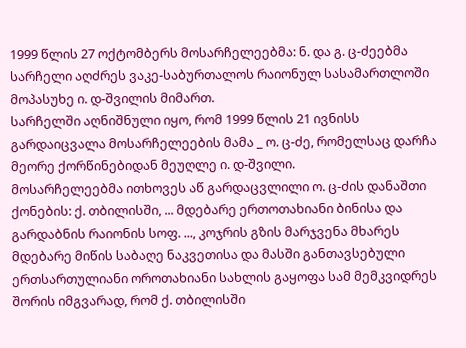1999 წლის 27 ოქტომბერს მოსარჩელეებმა: ნ. და გ. ც-ძეებმა სარჩელი აღძრეს ვაკე-საბურთალოს რაიონულ სასამართლოში მოპასუხე ი. დ-შვილის მიმართ.
სარჩელში აღნიშნული იყო, რომ 1999 წლის 21 ივნისს გარდაიცვალა მოსარჩელეების მამა _ ო. ც-ძე, რომელსაც დარჩა მეორე ქორწინებიდან მეუღლე ი. დ-შვილი.
მოსარჩელეებმა ითხოვეს აწ გარდაცვლილი ო. ც-ძის დანაშთი ქონების: ქ. თბილისში, ... მდებარე ერთოთახიანი ბინისა და გარდაბნის რაიონის სოფ. ..., კოჯრის გზის მარჯვენა მხარეს მდებარე მიწის საბაღე ნაკვეთისა და მასში განთავსებული ერთსართულიანი ოროთახიანი სახლის გაყოფა სამ მემკვიდრეს შორის იმგვარად, რომ ქ. თბილისში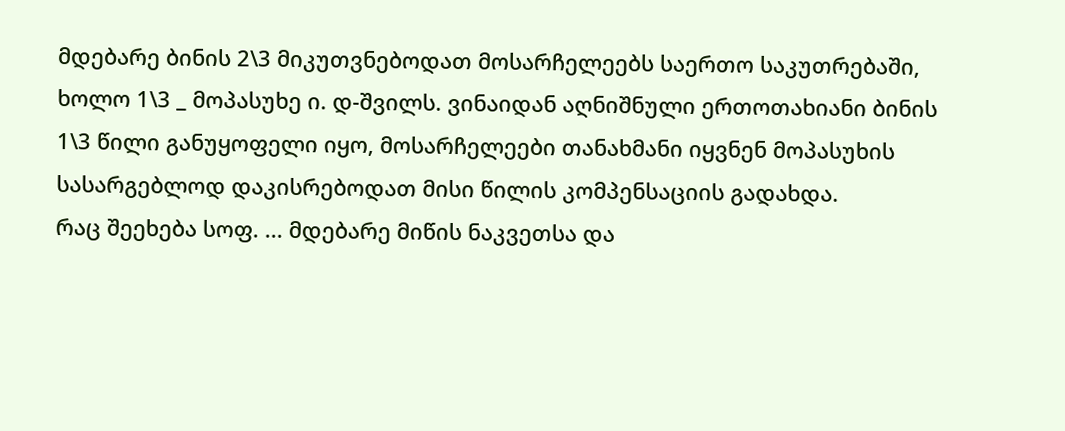მდებარე ბინის 2\3 მიკუთვნებოდათ მოსარჩელეებს საერთო საკუთრებაში, ხოლო 1\3 _ მოპასუხე ი. დ-შვილს. ვინაიდან აღნიშნული ერთოთახიანი ბინის 1\3 წილი განუყოფელი იყო, მოსარჩელეები თანახმანი იყვნენ მოპასუხის სასარგებლოდ დაკისრებოდათ მისი წილის კომპენსაციის გადახდა.
რაც შეეხება სოფ. ... მდებარე მიწის ნაკვეთსა და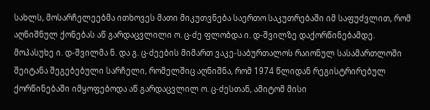სახლს, მოსარჩელეებმა ითხოვეს მათი მიკუთვნება საერთო საკუთრებაში იმ საფუძვლით, რომ აღნიშნულ ქონებას აწ გარდაცვლილი ო. ც-ძე ფლობდა ი. დ-შვილზე დაქორწინებამდე.
მოპასუხე ი. დ-შვილმა ნ. და გ. ც-ძეების მიმართ ვაკე-საბურთალოს რაიონულ სასამართლოში შეიტანა შეგებებული სარჩელი, რომელშიც აღნიშნა, რომ 1974 წლიდან რეგისტრირებულ ქორწინებაში იმყოფებოდა აწ გარდაცვლილ ო. ც-ძესთან, ამიტომ მისი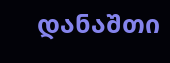დანაშთი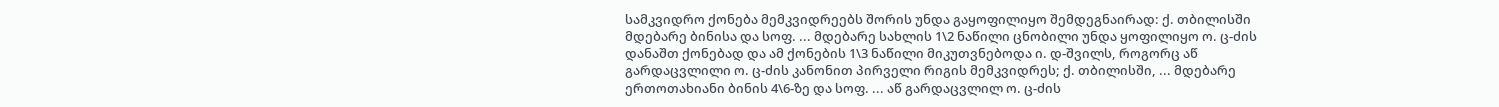სამკვიდრო ქონება მემკვიდრეებს შორის უნდა გაყოფილიყო შემდეგნაირად: ქ. თბილისში მდებარე ბინისა და სოფ. ... მდებარე სახლის 1\2 ნაწილი ცნობილი უნდა ყოფილიყო ო. ც-ძის დანაშთ ქონებად და ამ ქონების 1\3 ნაწილი მიკუთვნებოდა ი. დ-შვილს, როგორც აწ გარდაცვლილი ო. ც-ძის კანონით პირველი რიგის მემკვიდრეს; ქ. თბილისში, ... მდებარე ერთოთახიანი ბინის 4\6-ზე და სოფ. ... აწ გარდაცვლილ ო. ც-ძის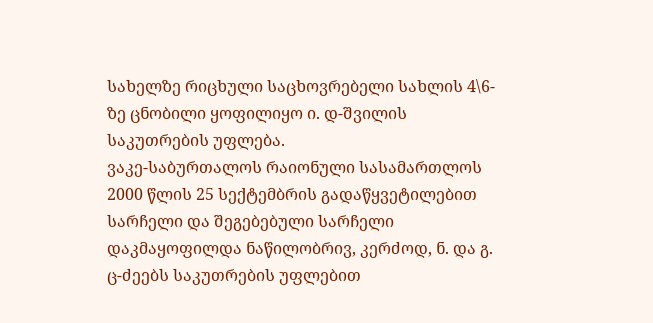სახელზე რიცხული საცხოვრებელი სახლის 4\6-ზე ცნობილი ყოფილიყო ი. დ-შვილის საკუთრების უფლება.
ვაკე-საბურთალოს რაიონული სასამართლოს 2000 წლის 25 სექტემბრის გადაწყვეტილებით სარჩელი და შეგებებული სარჩელი დაკმაყოფილდა ნაწილობრივ, კერძოდ, ნ. და გ. ც-ძეებს საკუთრების უფლებით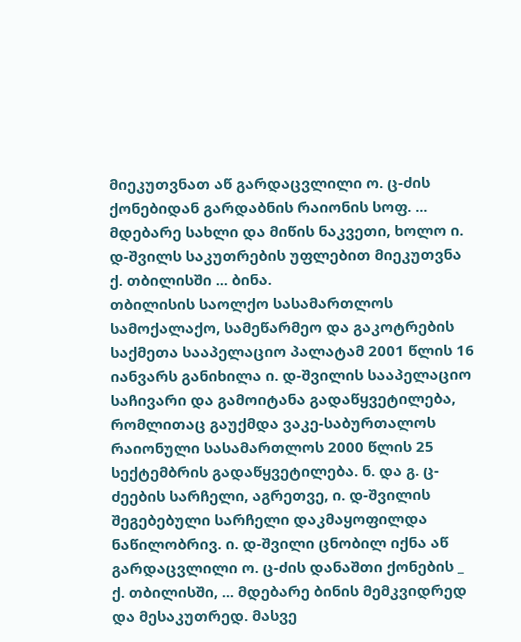მიეკუთვნათ აწ გარდაცვლილი ო. ც-ძის ქონებიდან გარდაბნის რაიონის სოფ. ... მდებარე სახლი და მიწის ნაკვეთი, ხოლო ი. დ-შვილს საკუთრების უფლებით მიეკუთვნა ქ. თბილისში ... ბინა.
თბილისის საოლქო სასამართლოს სამოქალაქო, სამეწარმეო და გაკოტრების საქმეთა სააპელაციო პალატამ 2001 წლის 16 იანვარს განიხილა ი. დ-შვილის სააპელაციო საჩივარი და გამოიტანა გადაწყვეტილება, რომლითაც გაუქმდა ვაკე-საბურთალოს რაიონული სასამართლოს 2000 წლის 25 სექტემბრის გადაწყვეტილება. ნ. და გ. ც-ძეების სარჩელი, აგრეთვე, ი. დ-შვილის შეგებებული სარჩელი დაკმაყოფილდა ნაწილობრივ. ი. დ-შვილი ცნობილ იქნა აწ გარდაცვლილი ო. ც-ძის დანაშთი ქონების _ ქ. თბილისში, ... მდებარე ბინის მემკვიდრედ და მესაკუთრედ. მასვე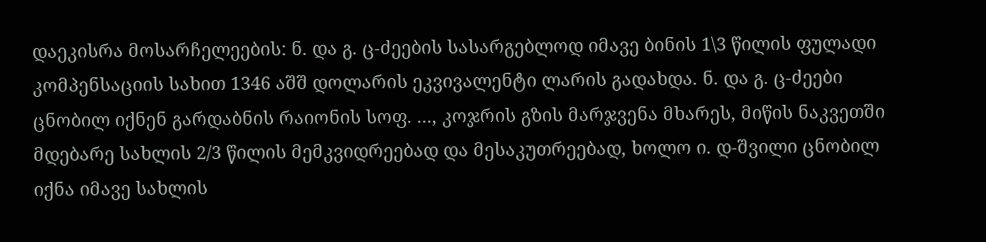დაეკისრა მოსარჩელეების: ნ. და გ. ც-ძეების სასარგებლოდ იმავე ბინის 1\3 წილის ფულადი კომპენსაციის სახით 1346 აშშ დოლარის ეკვივალენტი ლარის გადახდა. ნ. და გ. ც-ძეები ცნობილ იქნენ გარდაბნის რაიონის სოფ. ..., კოჯრის გზის მარჯვენა მხარეს, მიწის ნაკვეთში მდებარე სახლის 2/3 წილის მემკვიდრეებად და მესაკუთრეებად, ხოლო ი. დ-შვილი ცნობილ იქნა იმავე სახლის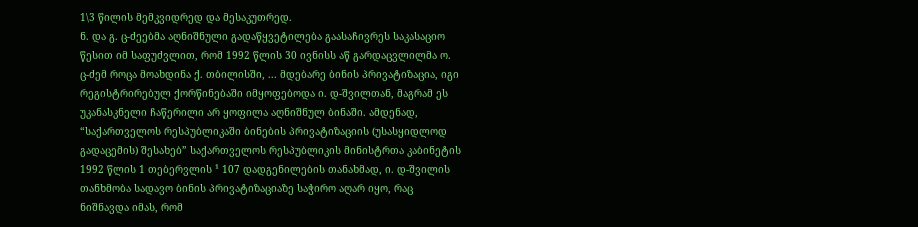1\3 წილის მემკვიდრედ და მესაკუთრედ.
ნ. და გ. ც-ძეებმა აღნიშნული გადაწყვეტილება გაასაჩივრეს საკასაციო წესით იმ საფუძვლით, რომ 1992 წლის 30 ივნისს აწ გარდაცვლილმა ო. ც-ძემ როცა მოახდინა ქ. თბილისში, ... მდებარე ბინის პრივატიზაცია, იგი რეგისტრირებულ ქორწინებაში იმყოფებოდა ი. დ-შვილთან, მაგრამ ეს უკანასკნელი ჩაწერილი არ ყოფილა აღნიშნულ ბინაში. ამდენად, “საქართველოს რესპუბლიკაში ბინების პრივატიზაციის (უსასყიდლოდ გადაცემის) შესახებ” საქართველოს რესპუბლიკის მინისტრთა კაბინეტის 1992 წლის 1 თებერვლის ¹ 107 დადგენილების თანახმად, ი. დ-შვილის თანხმობა სადავო ბინის პრივატიზაციაზე საჭირო აღარ იყო, რაც ნიშნავდა იმას, რომ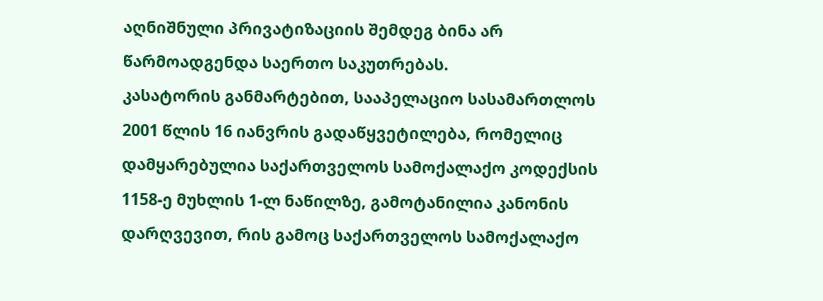აღნიშნული პრივატიზაციის შემდეგ ბინა არ წარმოადგენდა საერთო საკუთრებას.
კასატორის განმარტებით, სააპელაციო სასამართლოს 2001 წლის 16 იანვრის გადაწყვეტილება, რომელიც დამყარებულია საქართველოს სამოქალაქო კოდექსის 1158-ე მუხლის 1-ლ ნაწილზე, გამოტანილია კანონის დარღვევით, რის გამოც საქართველოს სამოქალაქო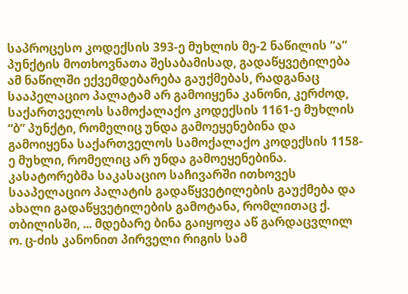საპროცესო კოდექსის 393-ე მუხლის მე-2 ნაწილის “ა” პუნქტის მოთხოვნათა შესაბამისად, გადაწყვეტილება ამ ნაწილში ექვემდებარება გაუქმებას, რადგანაც სააპელაციო პალატამ არ გამოიყენა კანონი, კერძოდ, საქართველოს სამოქალაქო კოდექსის 1161-ე მუხლის “ბ” პუნქტი, რომელიც უნდა გამოეყენებინა და გამოიყენა საქართველოს სამოქალაქო კოდექსის 1158-ე მუხლი, რომელიც არ უნდა გამოეყენებინა.
კასატორებმა საკასაციო საჩივარში ითხოვეს სააპელაციო პალატის გადაწყვეტილების გაუქმება და ახალი გადაწყვეტილების გამოტანა, რომლითაც ქ. თბილისში, ... მდებარე ბინა გაიყოფა აწ გარდაცვლილ ო. ც-ძის კანონით პირველი რიგის სამ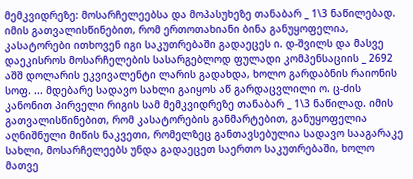მემკვიდრეზე: მოსარჩელეებსა და მოპასუხეზე თანაბარ _ 1\3 ნაწილებად. იმის გათვალისწინებით, რომ ერთოთახიანი ბინა განუყოფელია, კასატორები ითხოვენ იგი საკუთრებაში გადაეცეს ი. დ-შვილს და მასვე დაეკისროს მოსარჩელების სასარგებლოდ ფულადი კომპენსაციის _ 2692 აშშ დოლარის ეკვივალენტი ლარის გადახდა, ხოლო გარდაბნის რაიონის სოფ. ... მდებარე სადავო სახლი გაიყოს აწ გარდაცვლილი ო. ც-ძის კანონით პირველი რიგის სამ მემკვიდრეზე თანაბარ _ 1\3 ნაწილად. იმის გათვალისწინებით, რომ კასატორების განმარტებით, განუყოფელია აღნიშნული მიწის ნაკვეთი, რომელზეც განთავსებულია სადავო სააგარაკე სახლი, მოსარჩელეებს უნდა გადაეცეთ საერთო საკუთრებაში, ხოლო მათვე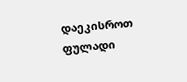დაეკისროთ ფულადი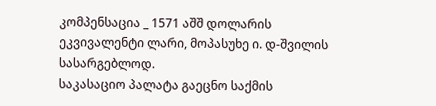კომპენსაცია _ 1571 აშშ დოლარის ეკვივალენტი ლარი, მოპასუხე ი. დ-შვილის სასარგებლოდ.
საკასაციო პალატა გაეცნო საქმის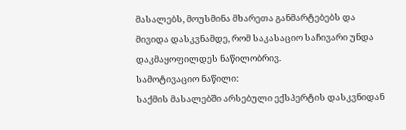მასალებს, მოუსმინა მხარეთა განმარტებებს და მივიდა დასკვნამდე, რომ საკასაციო საჩივარი უნდა დაკმაყოფილდეს ნაწილობრივ.
სამოტივაციო ნაწილი:
საქმის მასალებში არსებული ექსპერტის დასკვნიდან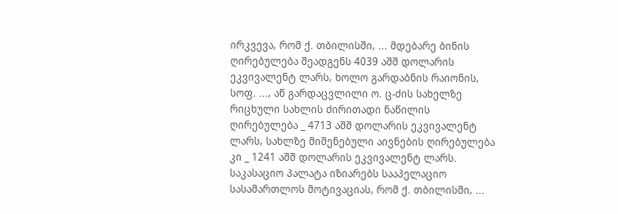ირკვევა, რომ ქ. თბილისში, ... მდებარე ბინის ღირებულება შეადგენს 4039 აშშ დოლარის ეკვივალენტ ლარს, ხოლო გარდაბნის რაიონის, სოფ. ..., აწ გარდაცვლილი ო. ც-ძის სახელზე რიცხული სახლის ძირითადი ნაწილის ღირებულება _ 4713 აშშ დოლარის ეკვივალენტ ლარს, სახლზე მიშენებული აივნების ღირებულება კი _ 1241 აშშ დოლარის ეკვივალენტ ლარს.
საკასაციო პალატა იზიარებს სააპელაციო სასამართლოს მოტივაციას, რომ ქ. თბილისში, ...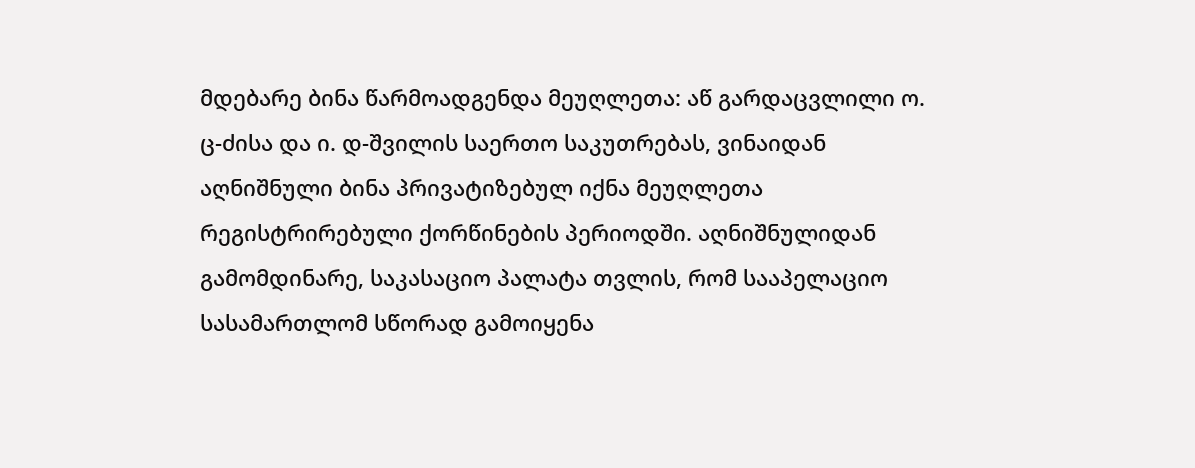მდებარე ბინა წარმოადგენდა მეუღლეთა: აწ გარდაცვლილი ო. ც-ძისა და ი. დ-შვილის საერთო საკუთრებას, ვინაიდან აღნიშნული ბინა პრივატიზებულ იქნა მეუღლეთა რეგისტრირებული ქორწინების პერიოდში. აღნიშნულიდან გამომდინარე, საკასაციო პალატა თვლის, რომ სააპელაციო სასამართლომ სწორად გამოიყენა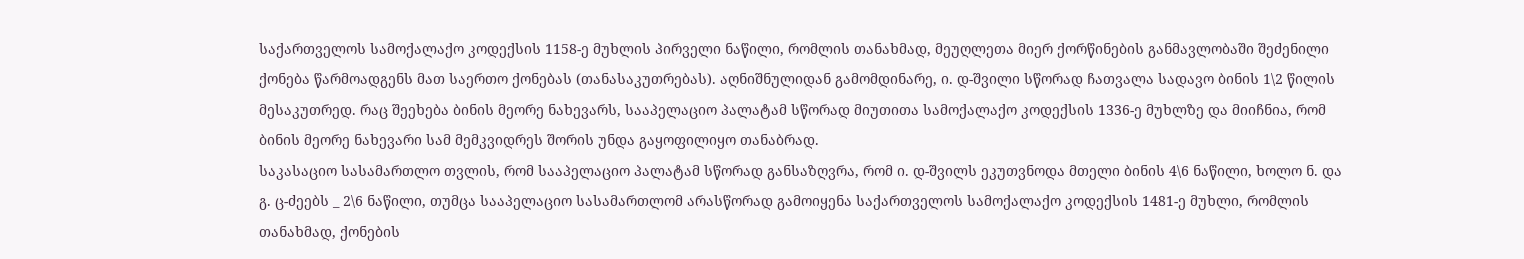საქართველოს სამოქალაქო კოდექსის 1158-ე მუხლის პირველი ნაწილი, რომლის თანახმად, მეუღლეთა მიერ ქორწინების განმავლობაში შეძენილი ქონება წარმოადგენს მათ საერთო ქონებას (თანასაკუთრებას). აღნიშნულიდან გამომდინარე, ი. დ-შვილი სწორად ჩათვალა სადავო ბინის 1\2 წილის მესაკუთრედ. რაც შეეხება ბინის მეორე ნახევარს, სააპელაციო პალატამ სწორად მიუთითა სამოქალაქო კოდექსის 1336-ე მუხლზე და მიიჩნია, რომ ბინის მეორე ნახევარი სამ მემკვიდრეს შორის უნდა გაყოფილიყო თანაბრად.
საკასაციო სასამართლო თვლის, რომ სააპელაციო პალატამ სწორად განსაზღვრა, რომ ი. დ-შვილს ეკუთვნოდა მთელი ბინის 4\6 ნაწილი, ხოლო ნ. და გ. ც-ძეებს _ 2\6 ნაწილი, თუმცა სააპელაციო სასამართლომ არასწორად გამოიყენა საქართველოს სამოქალაქო კოდექსის 1481-ე მუხლი, რომლის თანახმად, ქონების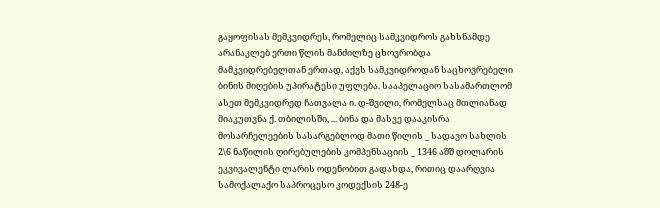გაყოფისას მემკვიდრეს, რომელიც სამკვიდროს გახსნამდე არანაკლებ ერთი წლის მანძილზე ცხოვრობდა მამკვიდრებელთან ერთად, აქვს სამკვიდროდან საცხოვრებელი ბინის მიღების უპირატესი უფლება. სააპელაციო სასამართლომ ასეთ მემკვიდრედ ჩათვალა ი. დ-შვილი, რომელსაც მთლიანად მიაკუთვნა ქ. თბილისში, ... ბინა და მასვე დააკისრა მოსარჩელეების სასარგებლოდ მათი წილის _ სადავო სახლის 2\6 ნაწილის ღირებულების კომპენსაციის _ 1346 აშშ დოლარის ეკვივალენტი ლარის ოდენობით გადახდა, რითიც დაარღვია სამოქალაქო საპროცესო კოდექსის 248-ე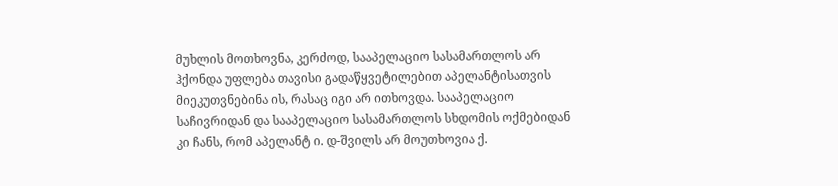მუხლის მოთხოვნა, კერძოდ, სააპელაციო სასამართლოს არ ჰქონდა უფლება თავისი გადაწყვეტილებით აპელანტისათვის მიეკუთვნებინა ის, რასაც იგი არ ითხოვდა. სააპელაციო საჩივრიდან და სააპელაციო სასამართლოს სხდომის ოქმებიდან კი ჩანს, რომ აპელანტ ი. დ-შვილს არ მოუთხოვია ქ.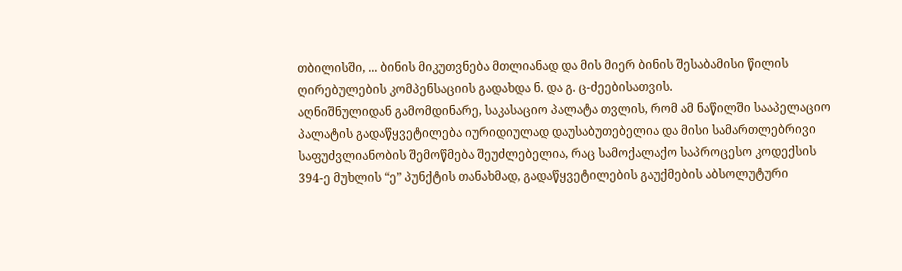თბილისში, ... ბინის მიკუთვნება მთლიანად და მის მიერ ბინის შესაბამისი წილის ღირებულების კომპენსაციის გადახდა ნ. და გ. ც-ძეებისათვის.
აღნიშნულიდან გამომდინარე, საკასაციო პალატა თვლის, რომ ამ ნაწილში სააპელაციო პალატის გადაწყვეტილება იურიდიულად დაუსაბუთებელია და მისი სამართლებრივი საფუძვლიანობის შემოწმება შეუძლებელია, რაც სამოქალაქო საპროცესო კოდექსის 394-ე მუხლის “ე” პუნქტის თანახმად, გადაწყვეტილების გაუქმების აბსოლუტური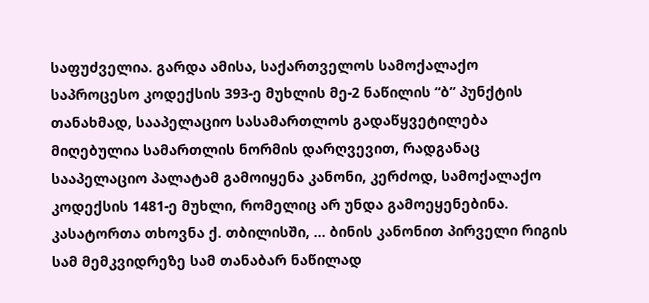საფუძველია. გარდა ამისა, საქართველოს სამოქალაქო საპროცესო კოდექსის 393-ე მუხლის მე-2 ნაწილის “ბ” პუნქტის თანახმად, სააპელაციო სასამართლოს გადაწყვეტილება მიღებულია სამართლის ნორმის დარღვევით, რადგანაც სააპელაციო პალატამ გამოიყენა კანონი, კერძოდ, სამოქალაქო კოდექსის 1481-ე მუხლი, რომელიც არ უნდა გამოეყენებინა.
კასატორთა თხოვნა ქ. თბილისში, ... ბინის კანონით პირველი რიგის სამ მემკვიდრეზე სამ თანაბარ ნაწილად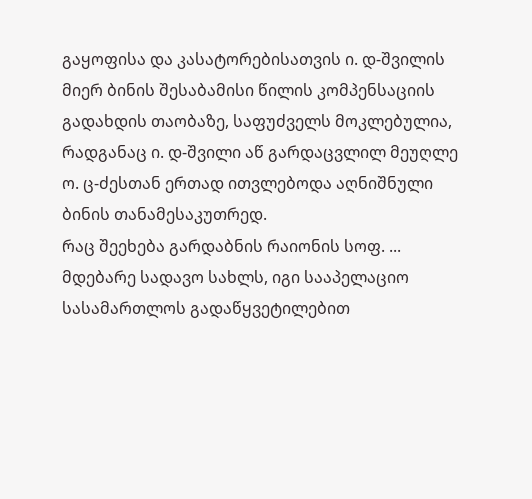გაყოფისა და კასატორებისათვის ი. დ-შვილის მიერ ბინის შესაბამისი წილის კომპენსაციის გადახდის თაობაზე, საფუძველს მოკლებულია, რადგანაც ი. დ-შვილი აწ გარდაცვლილ მეუღლე ო. ც-ძესთან ერთად ითვლებოდა აღნიშნული ბინის თანამესაკუთრედ.
რაც შეეხება გარდაბნის რაიონის სოფ. ... მდებარე სადავო სახლს, იგი სააპელაციო სასამართლოს გადაწყვეტილებით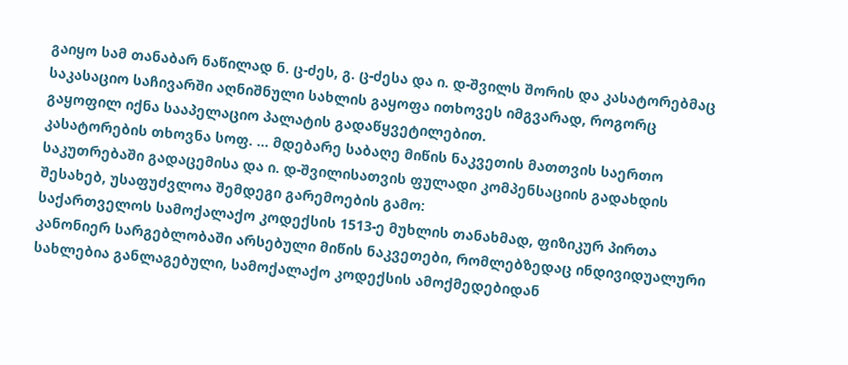გაიყო სამ თანაბარ ნაწილად ნ. ც-ძეს, გ. ც-ძესა და ი. დ-შვილს შორის და კასატორებმაც საკასაციო საჩივარში აღნიშნული სახლის გაყოფა ითხოვეს იმგვარად, როგორც გაყოფილ იქნა სააპელაციო პალატის გადაწყვეტილებით.
კასატორების თხოვნა სოფ. ... მდებარე საბაღე მიწის ნაკვეთის მათთვის საერთო საკუთრებაში გადაცემისა და ი. დ-შვილისათვის ფულადი კომპენსაციის გადახდის შესახებ, უსაფუძვლოა შემდეგი გარემოების გამო:
საქართველოს სამოქალაქო კოდექსის 1513-ე მუხლის თანახმად, ფიზიკურ პირთა კანონიერ სარგებლობაში არსებული მიწის ნაკვეთები, რომლებზედაც ინდივიდუალური სახლებია განლაგებული, სამოქალაქო კოდექსის ამოქმედებიდან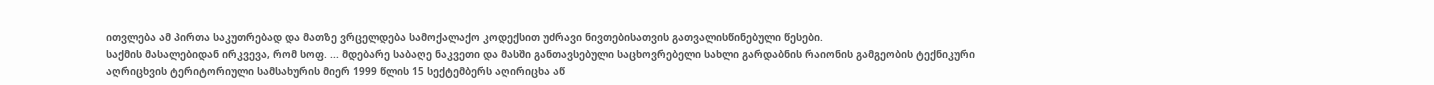ითვლება ამ პირთა საკუთრებად და მათზე ვრცელდება სამოქალაქო კოდექსით უძრავი ნივთებისათვის გათვალისწინებული წესები.
საქმის მასალებიდან ირკვევა, რომ სოფ. ... მდებარე საბაღე ნაკვეთი და მასში განთავსებული საცხოვრებელი სახლი გარდაბნის რაიონის გამგეობის ტექნიკური აღრიცხვის ტერიტორიული სამსახურის მიერ 1999 წლის 15 სექტემბერს აღირიცხა აწ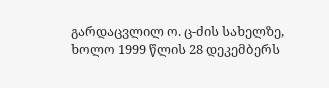გარდაცვლილ ო. ც-ძის სახელზე, ხოლო 1999 წლის 28 დეკემბერს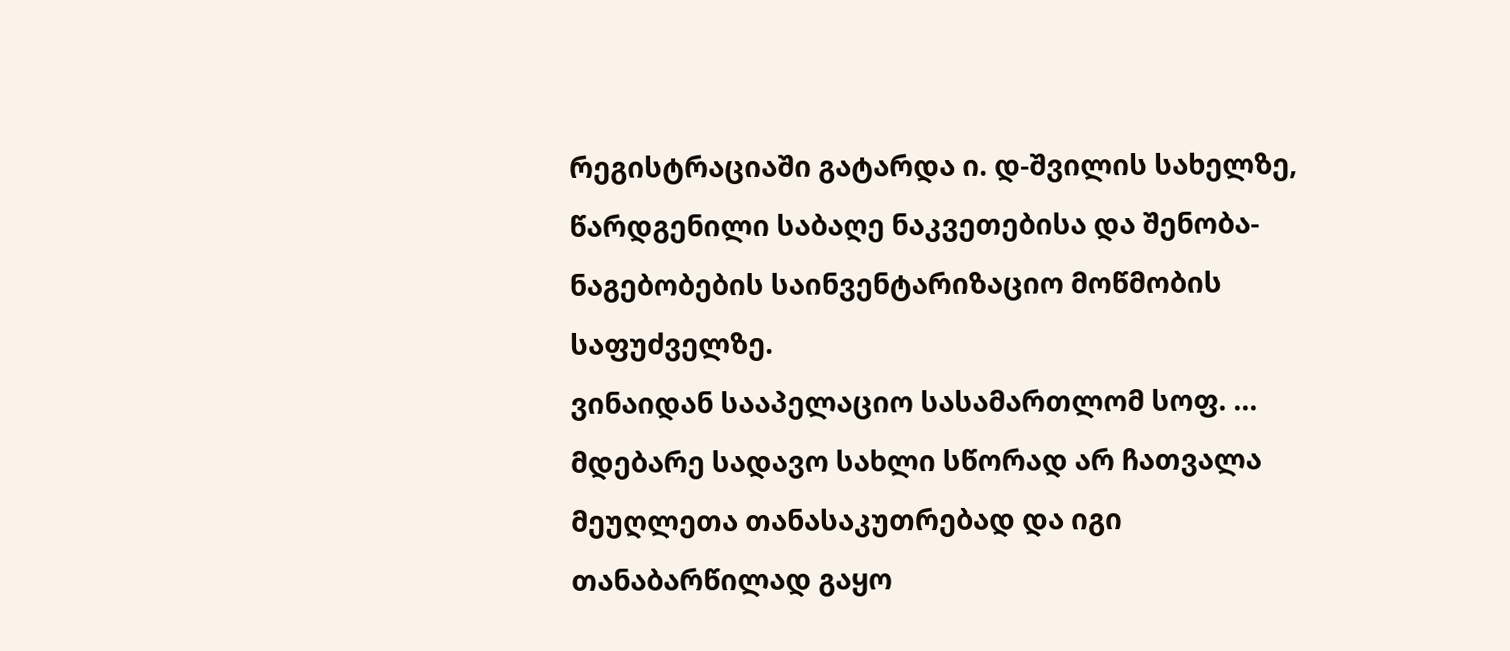რეგისტრაციაში გატარდა ი. დ-შვილის სახელზე, წარდგენილი საბაღე ნაკვეთებისა და შენობა-ნაგებობების საინვენტარიზაციო მოწმობის საფუძველზე.
ვინაიდან სააპელაციო სასამართლომ სოფ. ... მდებარე სადავო სახლი სწორად არ ჩათვალა მეუღლეთა თანასაკუთრებად და იგი თანაბარწილად გაყო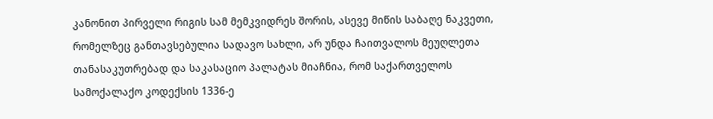კანონით პირველი რიგის სამ მემკვიდრეს შორის, ასევე მიწის საბაღე ნაკვეთი, რომელზეც განთავსებულია სადავო სახლი, არ უნდა ჩაითვალოს მეუღლეთა თანასაკუთრებად და საკასაციო პალატას მიაჩნია, რომ საქართველოს სამოქალაქო კოდექსის 1336-ე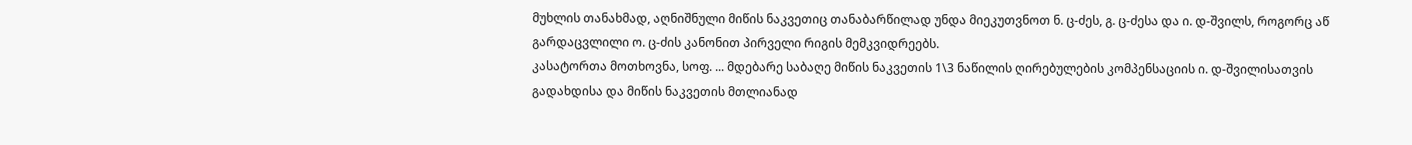მუხლის თანახმად, აღნიშნული მიწის ნაკვეთიც თანაბარწილად უნდა მიეკუთვნოთ ნ. ც-ძეს, გ. ც-ძესა და ი. დ-შვილს, როგორც აწ გარდაცვლილი ო. ც-ძის კანონით პირველი რიგის მემკვიდრეებს.
კასატორთა მოთხოვნა, სოფ. ... მდებარე საბაღე მიწის ნაკვეთის 1\3 ნაწილის ღირებულების კომპენსაციის ი. დ-შვილისათვის გადახდისა და მიწის ნაკვეთის მთლიანად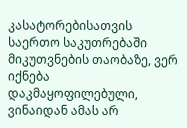კასატორებისათვის საერთო საკუთრებაში მიკუთვნების თაობაზე, ვერ იქნება დაკმაყოფილებული, ვინაიდან ამას არ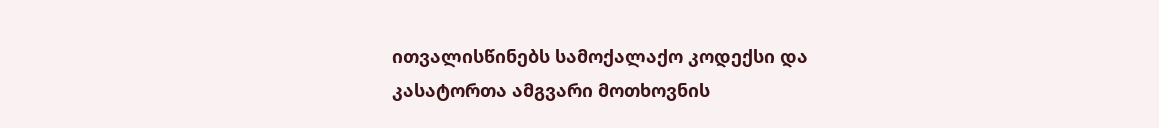ითვალისწინებს სამოქალაქო კოდექსი და კასატორთა ამგვარი მოთხოვნის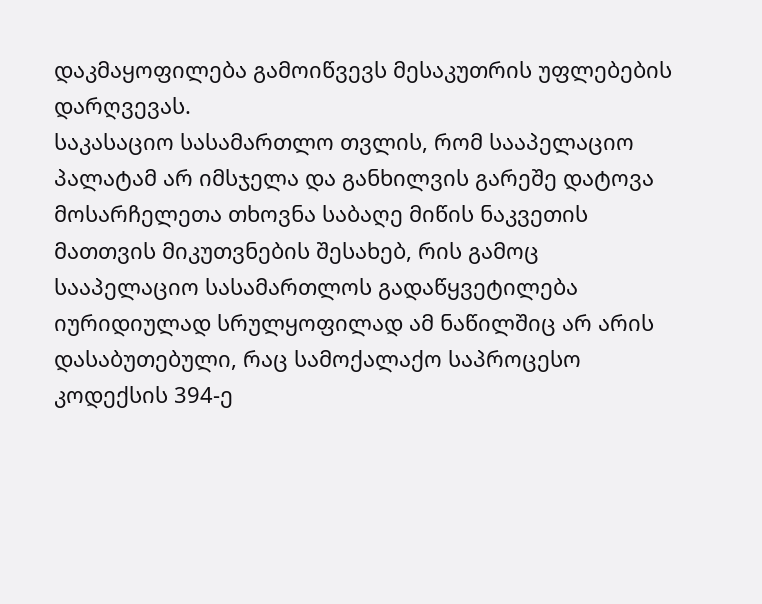დაკმაყოფილება გამოიწვევს მესაკუთრის უფლებების დარღვევას.
საკასაციო სასამართლო თვლის, რომ სააპელაციო პალატამ არ იმსჯელა და განხილვის გარეშე დატოვა მოსარჩელეთა თხოვნა საბაღე მიწის ნაკვეთის მათთვის მიკუთვნების შესახებ, რის გამოც სააპელაციო სასამართლოს გადაწყვეტილება იურიდიულად სრულყოფილად ამ ნაწილშიც არ არის დასაბუთებული, რაც სამოქალაქო საპროცესო კოდექსის 394-ე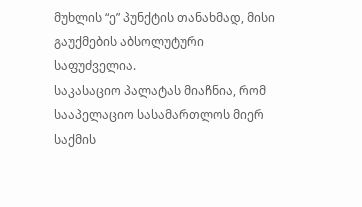მუხლის “ე” პუნქტის თანახმად, მისი გაუქმების აბსოლუტური საფუძველია.
საკასაციო პალატას მიაჩნია, რომ სააპელაციო სასამართლოს მიერ საქმის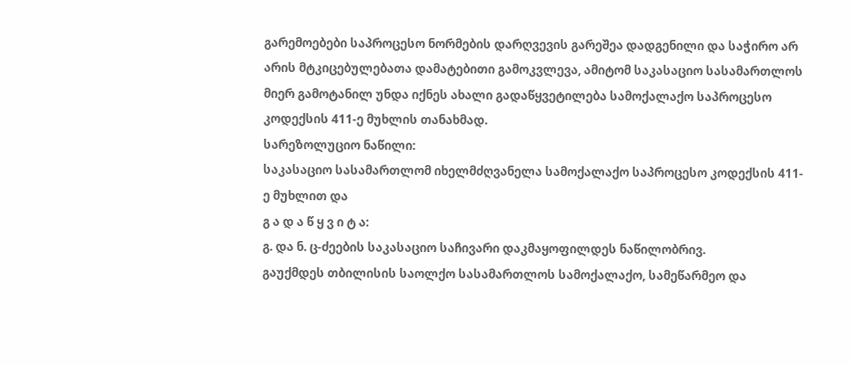გარემოებები საპროცესო ნორმების დარღვევის გარეშეა დადგენილი და საჭირო არ არის მტკიცებულებათა დამატებითი გამოკვლევა, ამიტომ საკასაციო სასამართლოს მიერ გამოტანილ უნდა იქნეს ახალი გადაწყვეტილება სამოქალაქო საპროცესო კოდექსის 411-ე მუხლის თანახმად.
სარეზოლუციო ნაწილი:
საკასაციო სასამართლომ იხელმძღვანელა სამოქალაქო საპროცესო კოდექსის 411-ე მუხლით და
გ ა დ ა წ ყ ვ ი ტ ა:
გ. და ნ. ც-ძეების საკასაციო საჩივარი დაკმაყოფილდეს ნაწილობრივ.
გაუქმდეს თბილისის საოლქო სასამართლოს სამოქალაქო, სამეწარმეო და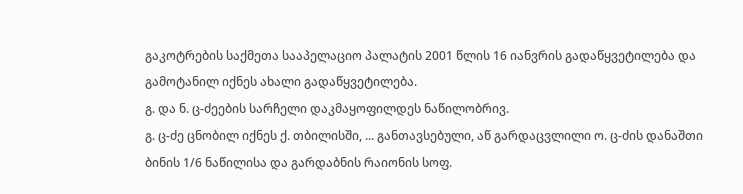გაკოტრების საქმეთა სააპელაციო პალატის 2001 წლის 16 იანვრის გადაწყვეტილება და გამოტანილ იქნეს ახალი გადაწყვეტილება.
გ. და ნ. ც-ძეების სარჩელი დაკმაყოფილდეს ნაწილობრივ.
გ. ც-ძე ცნობილ იქნეს ქ. თბილისში, ... განთავსებული, აწ გარდაცვლილი ო. ც-ძის დანაშთი ბინის 1/6 ნაწილისა და გარდაბნის რაიონის სოფ.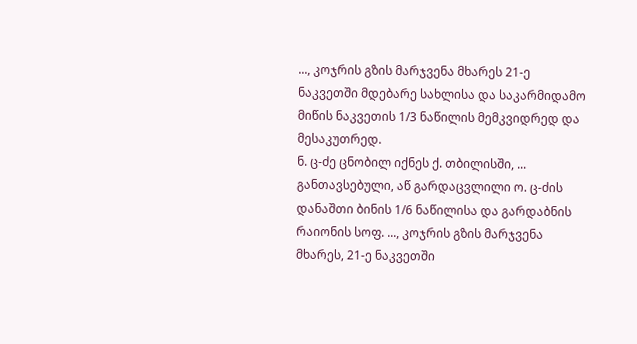..., კოჯრის გზის მარჯვენა მხარეს 21-ე ნაკვეთში მდებარე სახლისა და საკარმიდამო მიწის ნაკვეთის 1/3 ნაწილის მემკვიდრედ და მესაკუთრედ.
ნ. ც-ძე ცნობილ იქნეს ქ. თბილისში, ... განთავსებული, აწ გარდაცვლილი ო. ც-ძის დანაშთი ბინის 1/6 ნაწილისა და გარდაბნის რაიონის სოფ. ..., კოჯრის გზის მარჯვენა მხარეს, 21-ე ნაკვეთში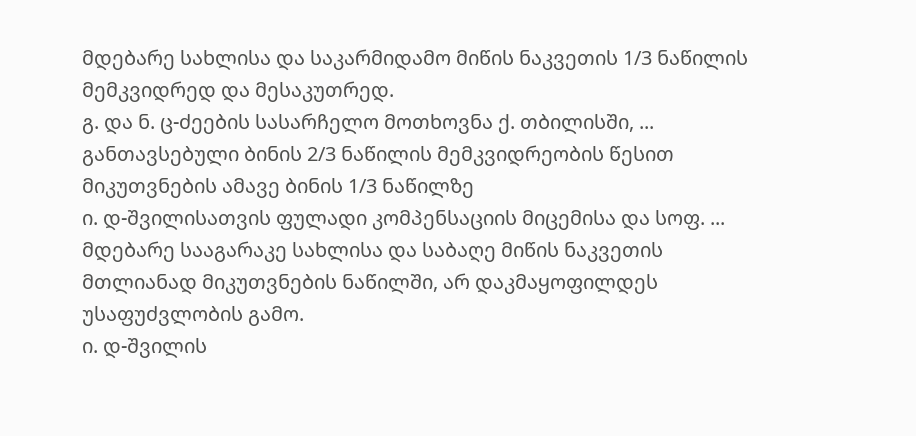მდებარე სახლისა და საკარმიდამო მიწის ნაკვეთის 1/3 ნაწილის მემკვიდრედ და მესაკუთრედ.
გ. და ნ. ც-ძეების სასარჩელო მოთხოვნა ქ. თბილისში, ... განთავსებული ბინის 2/3 ნაწილის მემკვიდრეობის წესით მიკუთვნების ამავე ბინის 1/3 ნაწილზე
ი. დ-შვილისათვის ფულადი კომპენსაციის მიცემისა და სოფ. ... მდებარე სააგარაკე სახლისა და საბაღე მიწის ნაკვეთის მთლიანად მიკუთვნების ნაწილში, არ დაკმაყოფილდეს უსაფუძვლობის გამო.
ი. დ-შვილის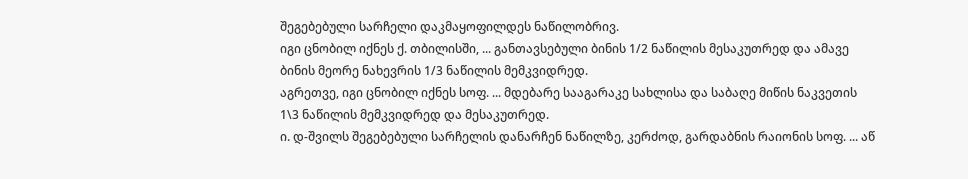შეგებებული სარჩელი დაკმაყოფილდეს ნაწილობრივ.
იგი ცნობილ იქნეს ქ. თბილისში, ... განთავსებული ბინის 1/2 ნაწილის მესაკუთრედ და ამავე ბინის მეორე ნახევრის 1/3 ნაწილის მემკვიდრედ.
აგრეთვე, იგი ცნობილ იქნეს სოფ. ... მდებარე სააგარაკე სახლისა და საბაღე მიწის ნაკვეთის 1\3 ნაწილის მემკვიდრედ და მესაკუთრედ.
ი. დ-შვილს შეგებებული სარჩელის დანარჩენ ნაწილზე, კერძოდ, გარდაბნის რაიონის სოფ. ... აწ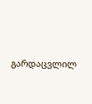გარდაცვლილ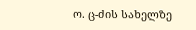ო. ც-ძის სახელზე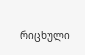რიცხული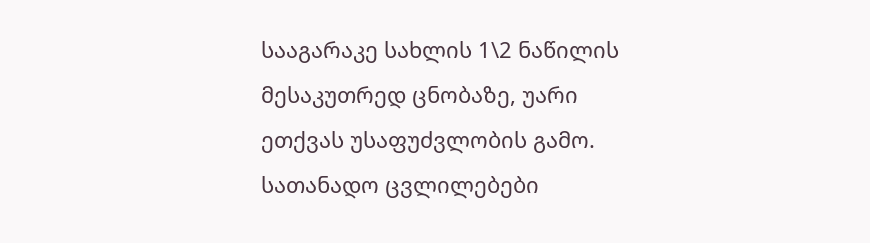სააგარაკე სახლის 1\2 ნაწილის მესაკუთრედ ცნობაზე, უარი ეთქვას უსაფუძვლობის გამო.
სათანადო ცვლილებები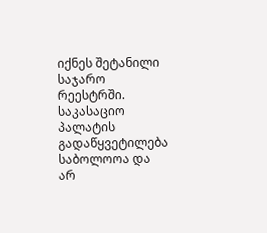იქნეს შეტანილი საჯარო რეესტრში.
საკასაციო პალატის გადაწყვეტილება საბოლოოა და არ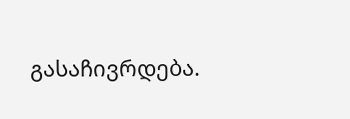გასაჩივრდება.